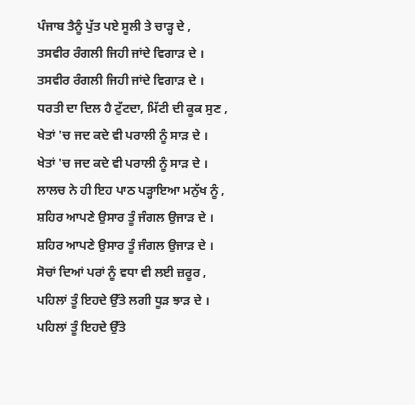ਪੰਜਾਬ ਤੈਨੂੰ ਪੁੱਤ ਪਏ ਸੂਲੀ ਤੇ ਚਾੜ੍ਹ ਦੇ ,
ਤਸਵੀਰ ਰੰਗਲੀ ਜਿਹੀ ਜਾਂਦੇ ਵਿਗਾੜ ਦੇ ।
ਤਸਵੀਰ ਰੰਗਲੀ ਜਿਹੀ ਜਾਂਦੇ ਵਿਗਾੜ ਦੇ ।
ਧਰਤੀ ਦਾ ਦਿਲ ਹੈ ਟੁੱਟਦਾ, ਮਿੱਟੀ ਦੀ ਕੂਕ ਸੁਣ ,
ਖੇਤਾਂ 'ਚ ਜਦ ਕਦੇ ਵੀ ਪਰਾਲੀ ਨੂੰ ਸਾੜ ਦੇ ।
ਖੇਤਾਂ 'ਚ ਜਦ ਕਦੇ ਵੀ ਪਰਾਲੀ ਨੂੰ ਸਾੜ ਦੇ ।
ਲਾਲਚ ਨੇ ਹੀ ਇਹ ਪਾਠ ਪੜ੍ਹਾਇਆ ਮਨੁੱਖ ਨੂੰ ,
ਸ਼ਹਿਰ ਆਪਣੇ ਉਸਾਰ ਤੂੰ ਜੰਗਲ ਉਜਾੜ ਦੇ ।
ਸ਼ਹਿਰ ਆਪਣੇ ਉਸਾਰ ਤੂੰ ਜੰਗਲ ਉਜਾੜ ਦੇ ।
ਸੋਚਾਂ ਦਿਆਂ ਪਰਾਂ ਨੂੰ ਵਧਾ ਵੀ ਲਈ ਜ਼ਰੂਰ ,
ਪਹਿਲਾਂ ਤੂੰ ਇਹਦੇ ਉੱਤੇ ਲਗੀ ਧੂੜ ਝਾੜ ਦੇ ।
ਪਹਿਲਾਂ ਤੂੰ ਇਹਦੇ ਉੱਤੇ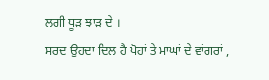ਲਗੀ ਧੂੜ ਝਾੜ ਦੇ ।
ਸਰਦ ਉਹਦਾ ਦਿਲ ਹੈ ਪੋਹਾਂ ਤੇ ਮਾਘਾਂ ਦੇ ਵਾਂਗਰਾਂ ,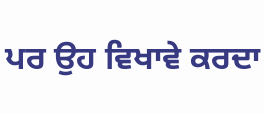ਪਰ ਉਹ ਵਿਖਾਵੇ ਕਰਦਾ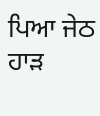ਪਿਆ ਜੇਠ ਹਾੜ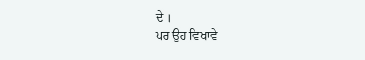ਦੇ ।
ਪਰ ਉਹ ਵਿਖਾਵੇ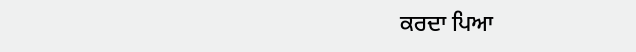ਕਰਦਾ ਪਿਆ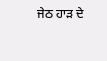ਜੇਠ ਹਾੜ ਦੇ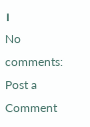।
No comments:
Post a Comment